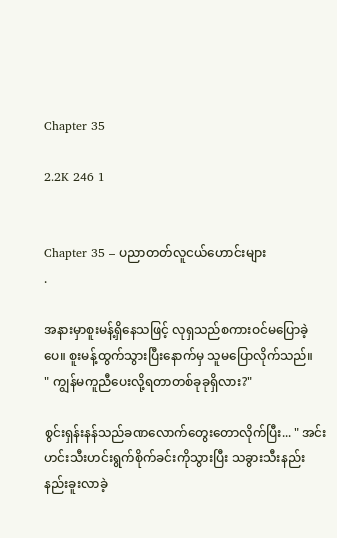Chapter 35

2.2K 246 1


Chapter 35 – ပညာတတ်လူငယ်ဟောင်းများ
.

အနားမှာစူးမန့်ရှိနေသဖြင့် လုရှသည်စကားဝင်မပြောခဲ့ပေ။ စူးမန့်ထွက်သွားပြီးနောက်မှ သူမပြောလိုက်သည်။
" ကျွန်မကူညီပေးလို့ရတာတစ်ခုခုရှိလား?"

စွင်းရှန်းနန်သည်ခဏလောက်တွေးတောလိုက်ပြီး... " အင်း ဟင်းသီးဟင်းရွက်စိုက်ခင်းကိုသွားပြီး သခွားသီးနည်းနည်းခူးလာခဲ့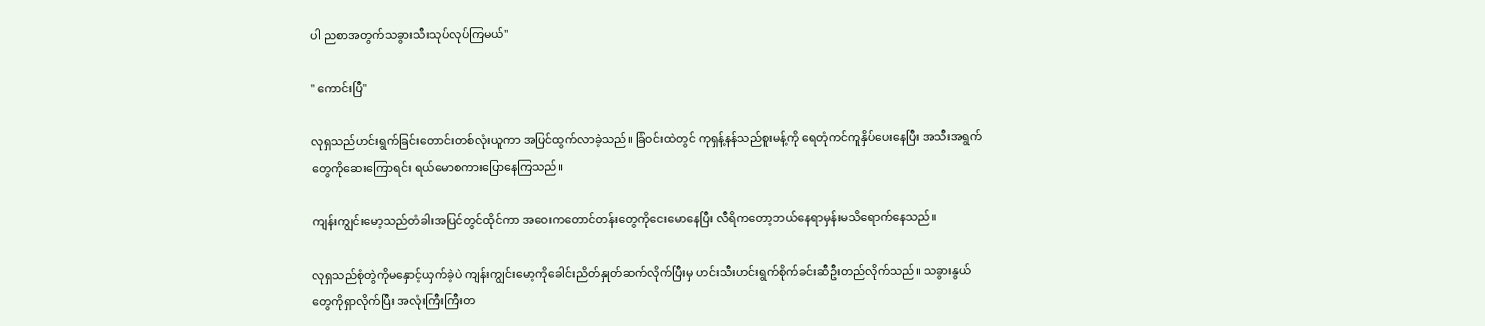ပါ ညစာအတွက်သခွားသီးသုပ်လုပ်ကြမယ်"

" ကောင်းပြီ"

လုရှသည်ဟင်းရွက်ခြင်းတောင်းတစ်လုံးယူကာ အပြင်ထွက်လာခဲ့သည်။ ခြံဝင်းထဲတွင် ကုရှန့်နန်သည်စူးမန့်ကို ရေတုံကင်ကူနှိပ်ပေးနေပြီး အသီးအရွက်တွေကိုဆေးကြောရင်း ရယ်မောစကားပြောနေကြသည်။

ကျန်းကျွင်းမော့သည်တံခါးအပြင်တွင်ထိုင်ကာ အဝေးကတောင်တန်းတွေကိုငေးမောနေပြီး လီရိကတော့ဘယ်နေရာမှန်းမသိရောက်နေသည်။

လုရှသည်စုံတွဲကိုမနှောင့်ယှက်ခဲ့ပဲ ကျန်းကျွင်းမော့ကိုခေါင်းညိတ်နှုတ်ဆက်လိုက်ပြီးမှ ဟင်းသီးဟင်းရွက်စိုက်ခင်းဆီဦးတည်လိုက်သည်။ သခွားနွယ်တွေကိုရှာလိုက်ပြီး အလုံးကြီးကြီးတ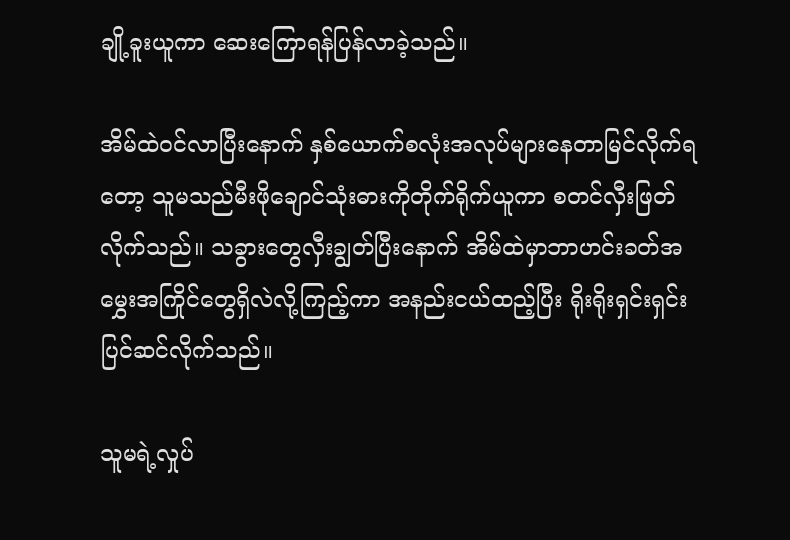ချို့ခူးယူကာ ဆေးကြောရန်ပြန်လာခဲ့သည်။

အိမ်ထဲဝင်လာပြီးနောက် နှစ်ယောက်စလုံးအလုပ်များနေတာမြင်လိုက်ရတော့ သူမသည်မီးဖိုချောင်သုံးဓားကိုတိုက်ရိုက်ယူကာ စတင်လှီးဖြတ်လိုက်သည်။ သခွားတွေလှီးချွတ်ပြီးနောက် အိမ်ထဲမှာဘာဟင်းခတ်အမွှေးအကြိုင်တွေရှိလဲလို့ကြည့်ကာ အနည်းငယ်ထည့်‌ပြီး ရိုးရိုးရှင်းရှင်းပြင်ဆင်လိုက်သည်။

သူမရဲ့လှုပ်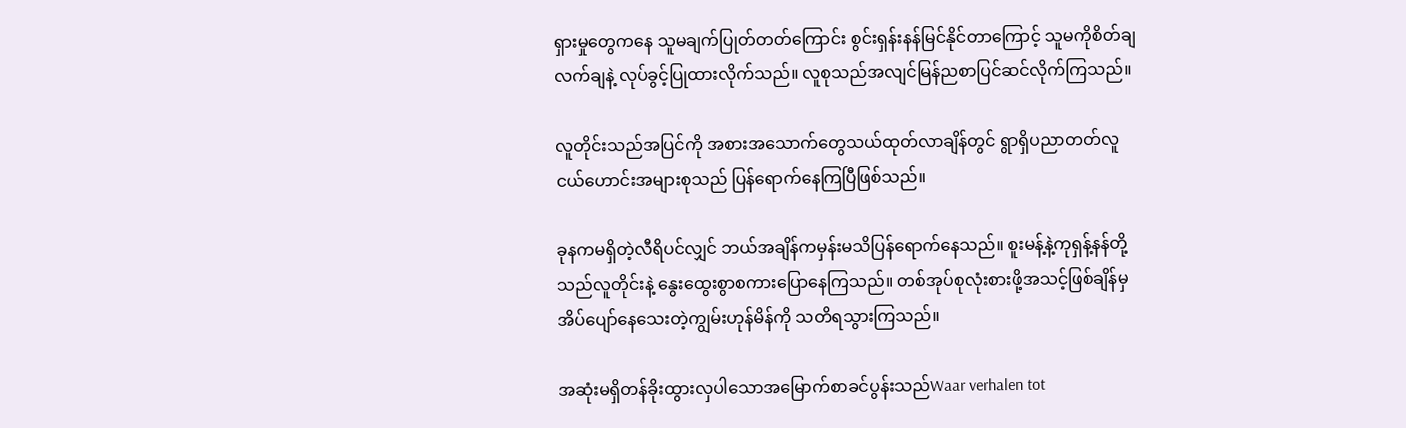ရှားမှုတွေကနေ သူမချ‌က်ပြုတ်တတ်ကြောင်း စွင်းရှန်းနန်မြင်နိုင်တာကြောင့် သူမကိုစိတ်ချလက်ချနဲ့ လုပ်ခွင့်ပြုထားလိုက်သည်။ လူစုသည်အလျင်မြန်ညစာပြင်ဆင်လိုက်ကြသည်။

လူတိုင်းသည်အပြင်ကို အစားအသောက်တွေသယ်ထုတ်လာချိန်တွင် ရွာရှိပညာတတ်လူငယ်ဟောင်းအများစုသည် ပြန်ရောက်နေကြပြီဖြစ်သည်။

ခုနကမရှိတဲ့လီရိပင်လျှင် ဘယ်အချိန်ကမှန်းမသိပြန်ရောက်နေသည်။ စူးမန့်နဲ့ကုရှန့်နန်တို့သည်လူတိုင်းနဲ့ နွေးထွေးစွာစကားပြောနေကြသည်။ တစ်အုပ်စုလုံးစားဖို့အသင့်ဖြစ်ချိန်မှ အိပ်ပျော်နေသေးတဲ့ကျွမ်းဟုန်မိန်ကို သတိရသွားကြသည်။

အဆုံးမရှိတန်ခိုးထွားလှပါသောအမြောက်စာခင်ပွန်းသည်Waar verhalen tot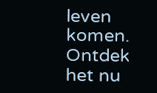leven komen. Ontdek het nu